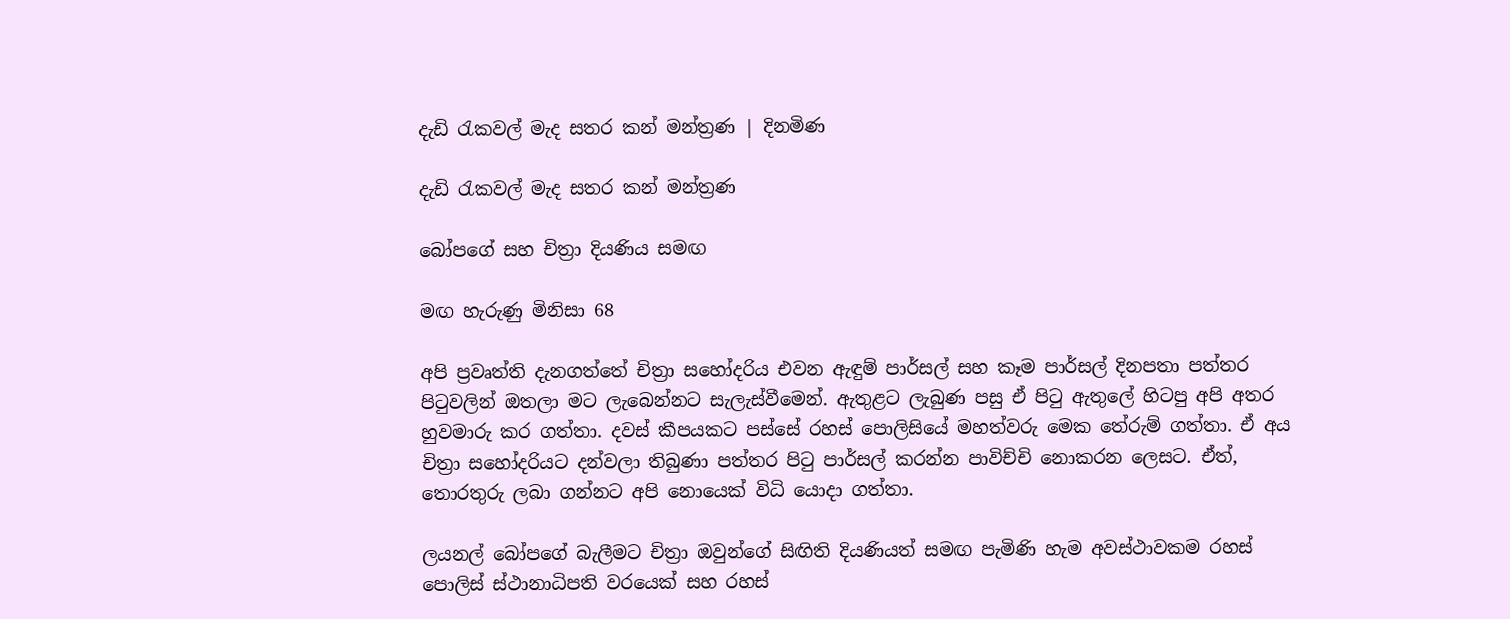දැඩි රැකවල් මැද සතර කන් මන්ත්‍රණ | දිනමිණ

දැඩි රැකවල් මැද සතර කන් මන්ත්‍රණ

බෝපගේ සහ චිත්‍රා දියණිය සමඟ

මඟ හැරුණු මිනිසා 68

අපි ප්‍රවෘත්ති දැනගත්තේ චිත්‍රා සහෝදරිය එවන ඇඳුම් පාර්සල් සහ කෑම පාර්සල් දිනපතා පත්තර පිටුවලින් ඔතලා මට ලැබෙන්නට සැලැස්වීමෙන්. ඇතුළට ලැබුණ පසු ඒ පිටු ඇතුලේ හිටපු අපි අතර හුවමාරු කර ගත්තා. දවස් කීපයකට පස්සේ රහස් පොලිසියේ මහත්වරු මෙක තේරුම් ගත්තා. ඒ අය චිත්‍රා සහෝදරියට දන්වලා තිබුණා පත්තර පිටු පාර්සල් කරන්න පාවිච්චි නොකරන ලෙසට. ඒත්, තොරතුරු ලබා ගන්නට අපි නොයෙක් විධි යොදා ගත්තා.

ලයනල් බෝපගේ බැලීමට චිත්‍රා ඔවුන්ගේ සිඟිති දියණියත් සමඟ පැමිණි හැම අවස්ථාවකම රහස් පොලිස් ස්ථානාධිපති වරයෙක් සහ රහස්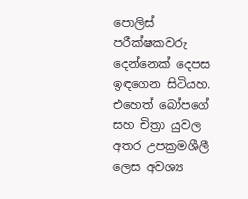පොලිස් පරීක්ෂකවරු දෙන්නෙක් දෙපස ඉඳගෙන සිටියහ. එහෙත් බෝපගේ සහ චිත්‍රා යුවල අතර උපක්‍රමශීලී ලෙස අවශ්‍ය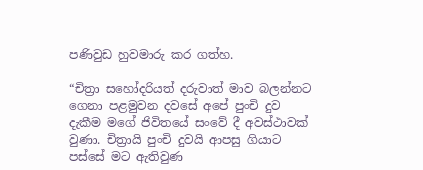පණිවුඩ හුවමාරු කර ගත්හ.

“චිත්‍රා සහෝදරියත් දරුවාත් මාව බලන්නට ගෙනා පළමුවන දවසේ අපේ පුංචි දුව දැකීම මගේ ජිවිතයේ සංවේ දී අවස්ථාවක් වුණා. චිත්‍රායි පුංචි දුවයි ආපසු ගියාට පස්සේ මට ඇතිවුණ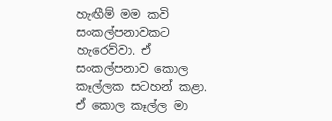හැඟීම් මම කවි සංකල්පනාවකට හැරෙව්වා. ඒ සංකල්පනාව කොල කෑල්ලක සටහන් කළා. ඒ කොල කෑල්ල මා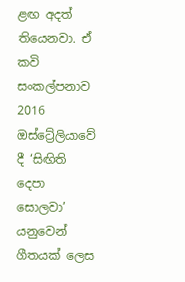ළඟ අදත් තියෙනවා. ඒ කවි සංකල්පනාව 2016 ඔස්ට්‍රේලියාවේ දී ‘සිඟිති දෙපා සොලවා’ යනුවෙන් ගීතයක් ලෙස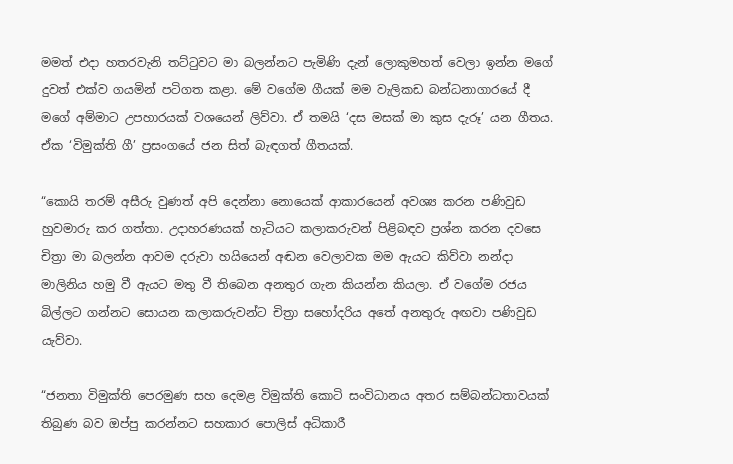මමත් එදා හතරවැනි තට්ටුවට මා බලන්නට පැමිණි දැන් ලොකුමහත් වෙලා ඉන්න මගේ දුවත් එක්ව ගයමින් පටිගත කළා. මේ වගේම ගීයක් මම වැලිකඩ බන්ධනාගාරයේ දී මගේ අම්මාට උපහාරයක් වශයෙන් ලිව්වා. ඒ තමයි ‘දස මසක් මා කුස දැරූ’ යන ගීතය. ඒක ‘විමුක්ති ගී’ ප්‍රසංගයේ ජන සිත් බැඳගත් ගීතයක්.

“කොයි තරම් අසීරු වුණත් අපි දෙන්නා නොයෙක් ආකාරයෙන් අවශ්‍ය කරන පණිවුඩ හුවමාරු කර ගත්තා. උදාහරණයක් හැටියට කලාකරුවන් පිළිබඳව ප්‍රශ්න කරන දවසෙ චිත්‍රා මා බලන්න ආවම දරුවා හයියෙන් අඬන වෙලාවක මම ඇයට කිව්වා නන්දා මාලිනිය හමු වී ඇයට මතු වී තිබෙන අනතුර ගැන කියන්න කියලා. ඒ වගේම රජය බිල්ලට ගන්නට සොයන කලාකරුවන්ට චිත්‍රා සහෝදරිය අතේ අනතුරු අඟවා පණිවුඩ යැව්වා.

“ජනතා විමුක්ති පෙරමුණ සහ දෙමළ විමුක්ති කොටි සංවිධානය අතර සම්බන්ධතාවයක් තිබුණ බව ඔප්පු කරන්නට සහකාර පොලිස් අධිකාරී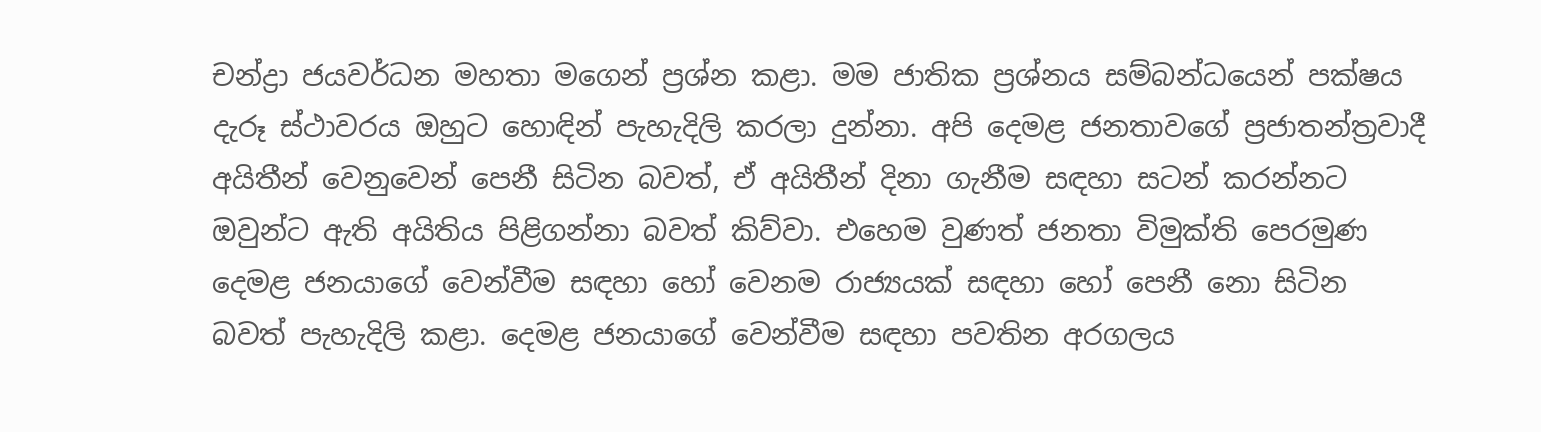චන්ද්‍රා ජයවර්ධන මහතා මගෙන් ප්‍රශ්න කළා. මම ජාතික ප්‍රශ්නය සම්බන්ධයෙන් පක්ෂය දැරූ ස්ථාවරය ඔහුට හොඳින් පැහැදිලි කරලා දුන්නා. අපි දෙමළ ජනතාවගේ ප්‍රජාතන්ත්‍රවාදී අයිතීන් වෙනුවෙන් පෙනී සිටින බවත්, ඒ අයිතීන් දිනා ගැනීම සඳහා සටන් කරන්නට ඔවුන්ට ඇති අයිතිය පිළිගන්නා බවත් කිව්වා. එහෙම වුණත් ජනතා විමුක්ති පෙරමුණ දෙමළ ජනයාගේ වෙන්වීම සඳහා හෝ වෙනම රාජ්‍යයක් සඳහා හෝ පෙනී නො සිටින බවත් පැහැදිලි කළා. දෙමළ ජනයාගේ වෙන්වීම සඳහා පවතින අරගලය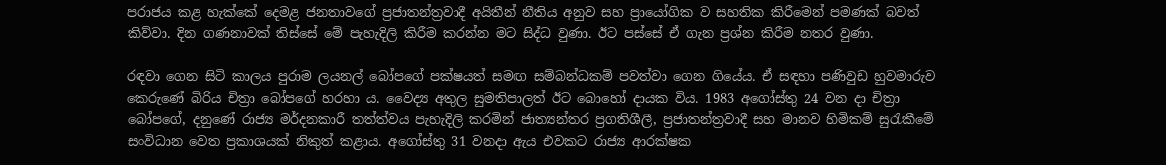පරාජය කළ හැක්කේ දෙමළ ජනතාවගේ ප්‍රජාතන්ත්‍රවාදී අයිතීන් නීතිය අනුව සහ ප්‍රායෝගික ව සහතික කිරීමෙන් පමණක් බවත් කිව්වා. දින ගණනාවක් තිස්සේ මේ පැහැදිලි කිරීම කරන්න මට සිද්ධ වුණා. ඊට පස්සේ ඒ ගැන ප්‍රශ්න කිරීම නතර වුණා.

රඳවා ගෙන සිටි කාලය පුරාම ලයනල් බෝපගේ පක්ෂයත් සමඟ සම්බන්ධකම් පවත්වා ගෙන ගියේය. ඒ සඳහා පණිවුඩ හුවමාරුව කෙරුණේ බිරිය චිත්‍රා බෝපගේ හරහා ය. වෛද්‍ය අතුල සුමතිපාලත් ඊට බොහෝ දායක විය. 1983 අගෝස්තු 24 වන දා චිත්‍රා බෝපගේ, දනුණේ රාජ්‍ය මර්දනකාරී තත්ත්වය පැහැදිලි කරමින් ජාත්‍යන්තර ප්‍රගතිශීලී, ප්‍රජාතන්ත්‍රවාදී සහ මානව හිමිකම් සුරැකීමේ සංවිධාන වෙත ප්‍රකාශයක් නිකුත් කළාය. අගෝස්තු 31 වනදා ඇය එවකට රාජ්‍ය ආරක්ෂක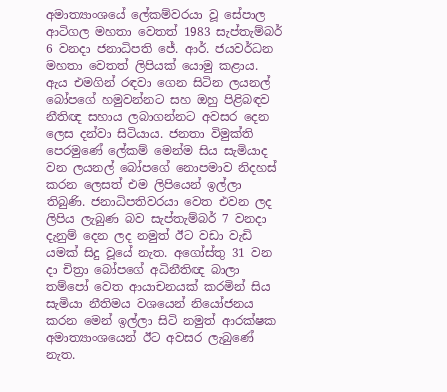අමාත්‍යාංශයේ ලේකම්වරයා වූ සේපාල ආටිගල මහතා වෙතත් 1983 සැප්තැම්බර් 6 වනදා ජනාධිපති ජේ. ආර්. ජයවර්ධන මහතා වෙතත් ලිපියක් යොමු කළාය. ඇය එමගින් රඳවා ගෙන සිටින ලයනල් බෝපගේ හමුවන්නට සහ ඔහු පිළිබඳව නීතිඥ සහාය ලබාගන්නට අවසර දෙන ලෙස දන්වා සිටියාය. ජනතා විමුක්ති පෙරමුණේ ලේකම් මෙන්ම සිය සැමියාද වන ලයනල් බෝපගේ නොපමාව නිදහස් කරන ලෙසත් එම ලිපියෙන් ඉල්ලා තිබුණි. ජනාධිපතිවරයා වෙත එවන ලද ලිපිය ලැබුණ බව සැප්තැම්බර් 7 වනදා දැනුම් දෙන ලද නමුත් ඊට වඩා වැඩි යමක් සිදු වූයේ නැත. අගෝස්තු 31 වන දා චිත්‍රා බෝපගේ අධිනීතිඥ බාලා තම්පෝ වෙත ආයාචනයක් කරමින් සිය සැමියා නීතිමය වශයෙන් නියෝජනය කරන මෙන් ඉල්ලා සිටි නමුත් ආරක්ෂක අමාත්‍යාංශයෙන් ඊට අවසර ලැබුණේ නැත.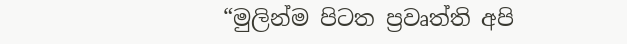“මුලින්ම පිටත ප්‍රවෘත්ති අපි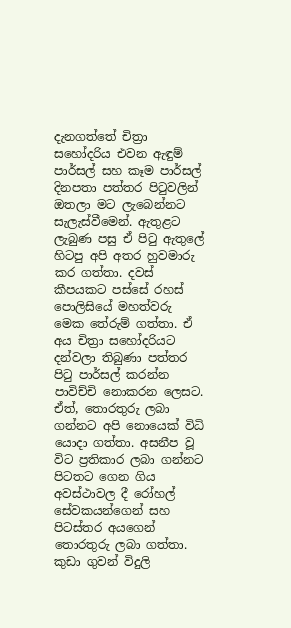දැනගත්තේ චිත්‍රා සහෝදරිය එවන ඇඳුම් පාර්සල් සහ කෑම පාර්සල් දිනපතා පත්තර පිටුවලින් ඔතලා මට ලැබෙන්නට සැලැස්වීමෙන්. ඇතුළට ලැබුණ පසු ඒ පිටු ඇතුලේ හිටපු අපි අතර හුවමාරු කර ගත්තා. දවස් කීපයකට පස්සේ රහස් පොලිසියේ මහත්වරු මෙක තේරුම් ගත්තා. ඒ අය චිත්‍රා සහෝදරියට දන්වලා තිබුණා පත්තර පිටු පාර්සල් කරන්න පාවිච්චි නොකරන ලෙසට. ඒත්, තොරතුරු ලබා ගන්නට අපි නොයෙක් විධි යොදා ගත්තා. අසනීප වූ විට ප්‍රතිකාර ලබා ගන්නට පිටතට ගෙන ගිය අවස්ථාවල දී රෝහල් සේවකයන්ගෙන් සහ පිටස්තර අයගෙන් තොරතුරු ලබා ගත්තා. කුඩා ගුවන් විදුලි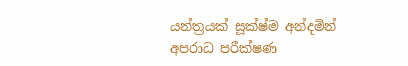යන්ත්‍රයක් සූක්ෂ්ම අන්දමින් අපරාධ පරීක්ෂණ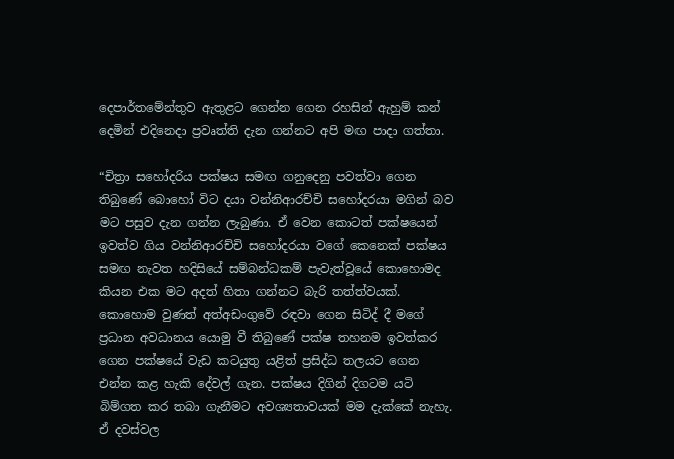දෙපාර්තමේන්තුව ඇතුළට ගෙන්න ගෙන රහසින් ඇහුම් කන් දෙමින් එදිනෙදා ප්‍රවෘත්ති දැන ගන්නට අපි මඟ පාදා ගත්තා.

“චිත්‍රා සහෝදරිය පක්ෂය සමඟ ගනුදෙනු පවත්වා ගෙන තිබුණේ බොහෝ විට දයා වන්නිආරච්චි සහෝදරයා මගින් බව මට පසුව දැන ගන්න ලැබුණා. ඒ වෙන කොටත් පක්ෂයෙන් ඉවත්ව ගිය වන්නිආරච්චි සහෝදරයා වගේ කෙනෙක් පක්ෂය සමඟ නැවත හදිසියේ සම්බන්ධකම් පැවැත්වූයේ කොහොමද කියන එක මට අදත් හිතා ගන්නට බැරි තත්ත්වයක්. කොහොම වුණත් අත්අඩංගුවේ රඳවා ගෙන සිටිද් දී මගේ ප්‍රධාන අවධානය යොමු වී තිබුණේ පක්ෂ තහනම ඉවත්කර ගෙන පක්ෂයේ වැඩ කටයුතු යළිත් ප්‍රසිද්ධ තලයට ගෙන එන්න කළ හැකි දේවල් ගැන. පක්ෂය දිගින් දිගටම යටි බිම්ගත කර තබා ගැනීමට අවශ්‍යතාවයක් මම දැක්කේ නැහැ. ඒ දවස්වල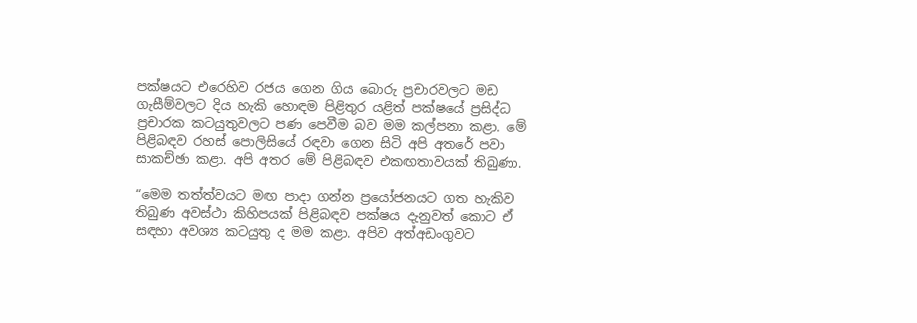පක්ෂයට එරෙහිව රජය ගෙන ගිය බොරු ප්‍රචාරවලට මඩ ගැසීම්වලට දිය හැකි හොඳම පිළිතුර යළිත් පක්ෂයේ ප්‍රසිද්ධ ප්‍රචාරක කටයුතුවලට පණ පෙවීම බව මම කල්පනා කළා. මේ පිළිබඳව රහස් පොලිසියේ රඳවා ගෙන සිටි අපි අතරේ පවා සාකච්ඡා කළා. අපි අතර මේ පිළිබඳව එකඟතාවයක් තිබුණා.

“මෙම තත්ත්වයට මඟ පාදා ගන්න ප්‍රයෝජනයට ගත හැකිව තිබුණ අවස්ථා කිහිපයක් පිළිබඳව පක්ෂය දැනුවත් කොට ඒ සඳහා අවශ්‍ය කටයුතු ද මම කළා. අපිව අත්අඩංගුවට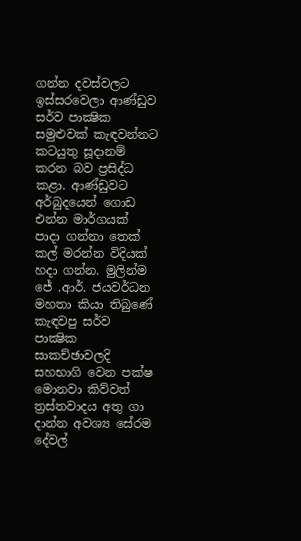ගන්න දවස්වලට ඉස්සරවෙලා ආණ්ඩුව සර්ව පාක්‍ෂික සමුළුවක් කැඳවන්නට කටයුතු සූදානම් කරන බව ප්‍රසිද්ධ කළා. ආණ්ඩුවට අර්බුදයෙන් ගොඩ එන්න මාර්ගයක් පාදා ගන්නා තෙක් කල් මරන්න විදියක් හදා ගන්න. මුලින්ම ජේ .ආර්. ජයවර්ධන මහතා කියා තිබුණේ කැඳවපු සර්ව පාක්‍ෂික සාකච්ඡාවලදි සහභාගි වෙන පක්ෂ මොනවා කිව්වත් ත්‍රස්තවාදය අතු ගා දාන්න අවශ්‍ය සේරම දේවල්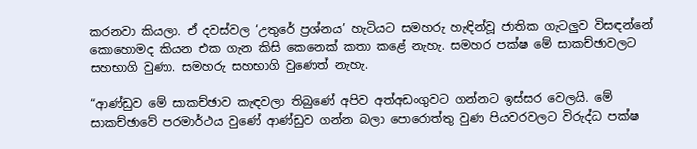කරනවා කියලා. ඒ දවස්වල ‘උතුරේ ප්‍රශ්නය’ හැටියට සමහරු හැඳින්වූ ජාතික ගැට‍ලුව විසඳන්නේ කොහොමද කියන එක ගැන කිසි කෙනෙක් කතා කළේ නැහැ. සමහර පක්ෂ මේ සාකච්ඡාවලට සහභාගි වුණා. සමහරු සහභාගි වුණෙත් නැහැ.

“ආණ්ඩුව මේ සාකච්ඡාව කැඳවලා තිබුණේ අපිව අත්අඩංගුවට ගන්නට ඉස්සර වෙලයි. මේ සාකච්ඡාවේ පරමාර්ථය වුණේ ආණ්ඩුව ගන්න බලා පොරොත්තු වුණ පියවරවලට විරුද්ධ පක්ෂ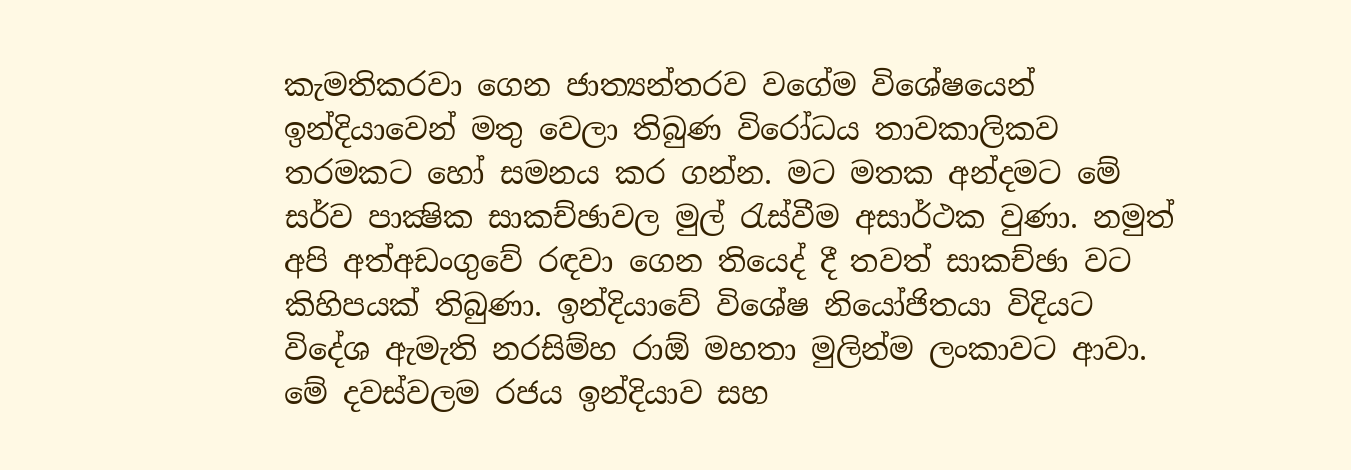කැමතිකරවා ගෙන ජාත්‍යන්තරව වගේම විශේෂයෙන් ඉන්දියාවෙන් මතු වෙලා තිබුණ විරෝධය තාවකාලිකව තරමකට හෝ සමනය කර ගන්න. මට මතක අන්දමට මේ සර්ව පාක්‍ෂික සාකච්ඡාවල මුල් රැස්වීම අසාර්ථක වුණා. නමුත් අපි අත්අඩංගුවේ රඳවා ගෙන තියෙද් දී තවත් සාකච්ඡා වට කිහිපයක් තිබුණා. ඉන්දියාවේ විශේෂ නියෝජිතයා විදියට විදේශ ඇමැති නරසිම්හ රාඕ මහතා මුලින්ම ලංකාවට ආවා. මේ දවස්වලම රජය ඉන්දියාව සහ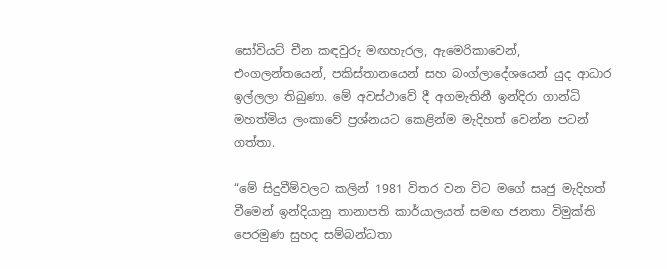සෝවියට් චීන කඳවුරු මඟහැරල, ඇමෙරිකාවෙන්, එංගලන්තයෙන්, පකිස්තානයෙන් සහ බංග්ලාදේශයෙන් යුද ආධාර ඉල්ලලා තිබුණා. මේ අවස්ථාවේ දී අගමැතිනී ඉන්දිරා ගාන්ධි මහත්මිය ලංකාවේ ප්‍රශ්නයට කෙළින්ම මැදිහත් වෙන්න පටන් ගත්තා.

“මේ සිදුවීම්වලට කලින් 1981 විතර වන විට මගේ සෘජු මැදිහත් වීමෙන් ඉන්දියානු තානාපති කාර්යාලයත් සමඟ ජනතා විමුක්ති පෙරමුණ සුහද සම්බන්ධතා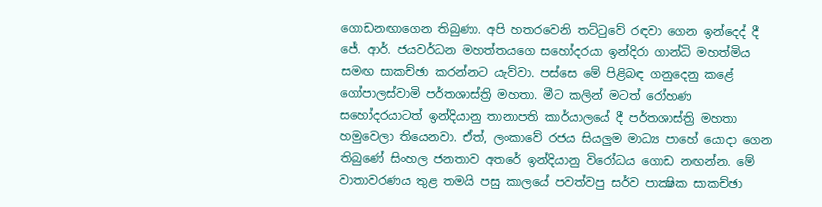ගොඩනඟාගෙන තිබුණා. අපි හතරවෙනි තට්ටුවේ රඳවා ගෙන ඉන්දෙද් දී ජේ. ආර්. ජයවර්ධන මහත්තයගෙ සහෝදරයා ඉන්දිරා ගාන්ධි මහත්මිය සමඟ සාකච්ඡා කරන්නට යැව්වා. පස්සෙ මේ පිළිබඳ ගනුදෙනු කළේ ගෝපාලස්වාමි පර්තශාස්ත්‍රි මහතා. මීට කලින් මටත් රෝහණ සහෝදරයාටත් ඉන්දියානු තානාපති කාර්යාල‌යේ දී පර්තශාස්ත්‍රි මහතා හමුවෙලා තියෙනවා. ඒත්, ලංකාවේ රජය සියලුම මාධ්‍ය පාහේ යොදා ගෙන තිබුණේ සිංහල ජනතාව අතරේ ඉන්දියානු විරෝධය ගොඩ නඟන්න. මේ වාතාවරණය තුළ තමයි පසු කාලයේ පවත්වපු සර්ව පාක්‍ෂික සාකච්ඡා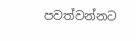පවත්වන්නට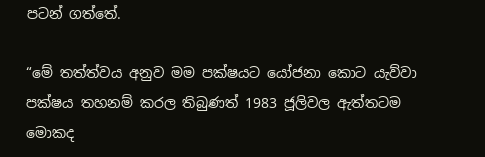පටන් ගත්තේ.

“මේ තත්ත්වය අනුව මම පක්ෂයට යෝජනා කොට යැව්වා පක්ෂය තහනම් කරල තිබුණත් 1983 ජූලිවල ඇත්තටම මොකද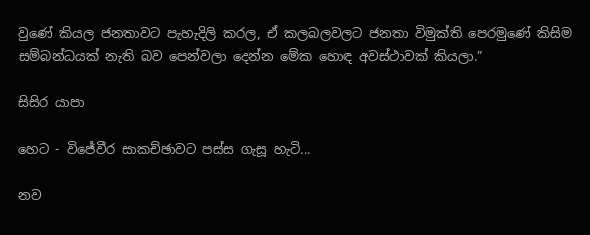වුණේ කියල ජනතාවට පැහැදිලි කරල, ඒ කලබලවලට ජනතා විමුක්ති පෙරමුණේ කිසිම සම්බන්ධයක් නැති බව පෙන්වලා දෙන්න මේක හොඳ අවස්ථාවක් කියලා.”

සිසිර යාපා

හෙට - විජේවීර සාකච්ඡාවට පස්ස ගැසූ හැටි...

නව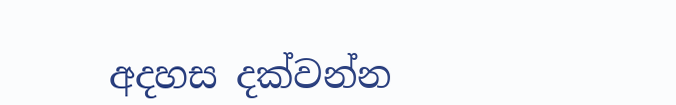අදහස දක්වන්න